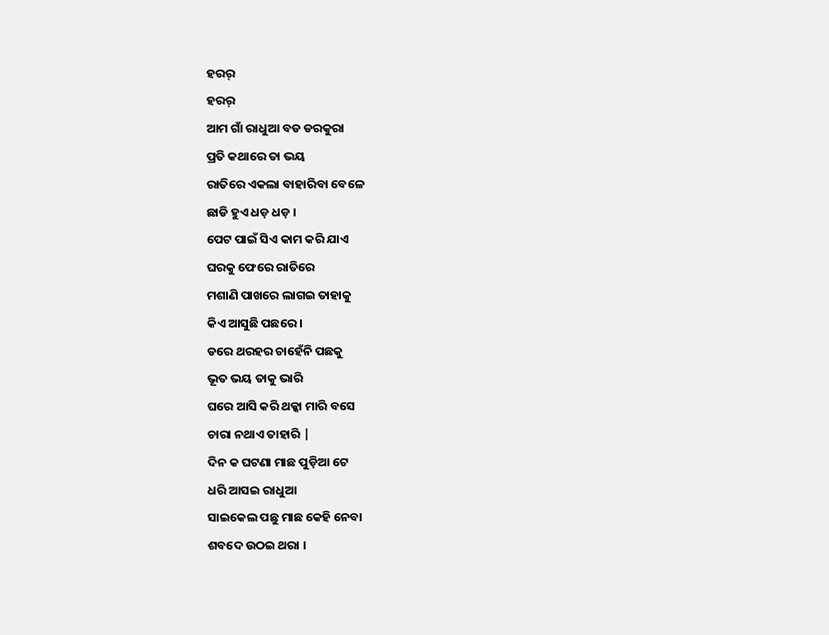ହରର୍
ହରର୍
ଆମ ଗାଁ ରାଧୁଆ ବଡ ଡରକୁରା
ପ୍ରତି କଥାରେ ତା ଭୟ
ରାତିରେ ଏକଲା ବାହାରିବା ବେଳେ
ଛାଡି ହୁଏ ଧଡ଼ ଧଡ଼ ।
ପେଟ ପାଇଁ ସିଏ କାମ କରି ଯାଏ
ଘରକୁ ଫେରେ ରାତିରେ
ମଶାଣି ପାଖରେ ଲାଗଇ ତାହାକୁ
କିଏ ଆସୁଛି ପଛରେ ।
ଡରେ ଥରହର ଚାହେଁନି ପଛକୁ
ଭୂତ ଭୟ ତାକୁ ଭାରି
ଘରେ ଆସି କରି ଥକ୍କା ମାରି ବସେ
ଚାରା ନଥାଏ ତାହାରି |
ଦିନ କ ଘଟଣା ମାଛ ପୁଡ଼ିଆ ଟେ
ଧରି ଆସଇ ରାଧୁଆ
ସାଇକେଲ ପଛୁ ମାଛ କେହି ନେବା
ଶବଦେ ଉଠଇ ଥରା ।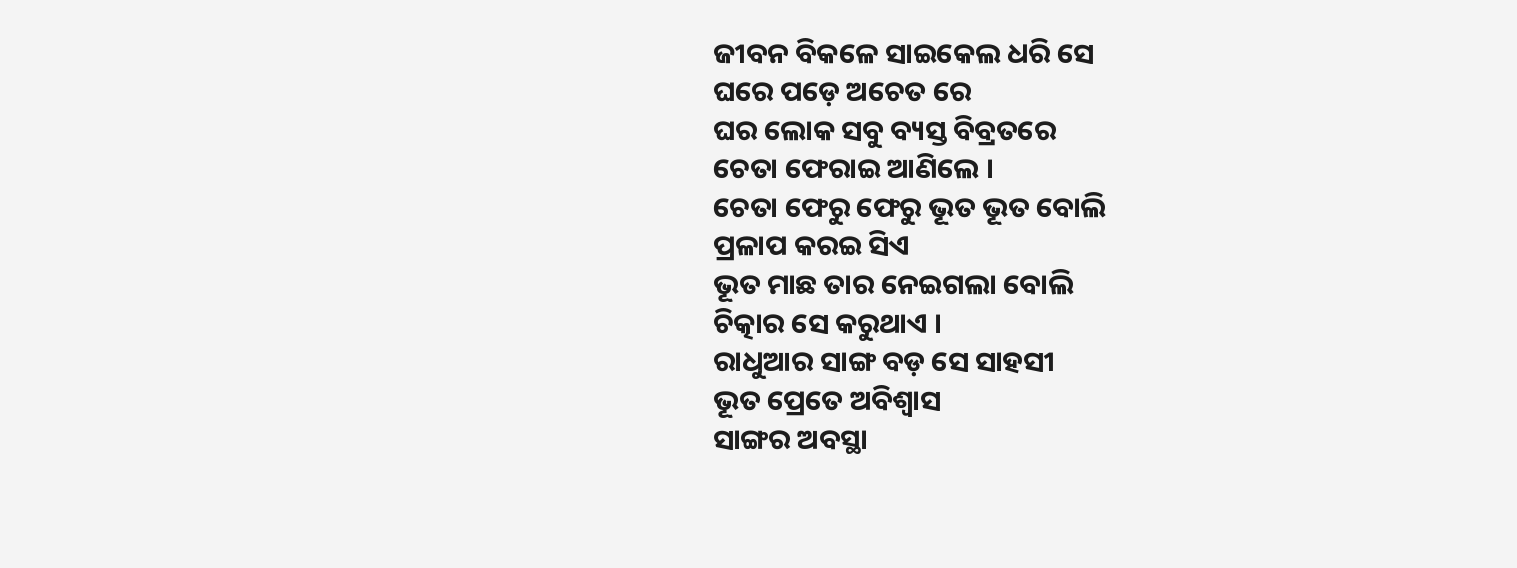ଜୀବନ ବିକଳେ ସାଇକେଲ ଧରି ସେ
ଘରେ ପଡ଼େ ଅଚେତ ରେ
ଘର ଲୋକ ସବୁ ବ୍ୟସ୍ତ ବିବ୍ରତରେ
ଚେତା ଫେରାଇ ଆଣିଲେ ।
ଚେତା ଫେରୁ ଫେରୁ ଭୂତ ଭୂତ ବୋଲି
ପ୍ରଳାପ କରଇ ସିଏ
ଭୂତ ମାଛ ତାର ନେଇଗଲା ବୋଲି
ଚିତ୍କାର ସେ କରୁଥାଏ ।
ରାଧୁଆର ସାଙ୍ଗ ବଡ଼ ସେ ସାହସୀ
ଭୂତ ପ୍ରେତେ ଅବିଶ୍ୱାସ
ସାଙ୍ଗର ଅବସ୍ଥା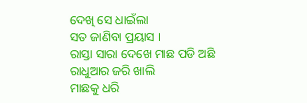ଦେଖି ସେ ଧାଇଁଲା
ସତ ଜାଣିବା ପ୍ରୟାସ ।
ରାସ୍ତା ସାରା ଦେଖେ ମାଛ ପଡି ଅଛି
ରାଧୁଆର ଜରି ଖାଲି
ମାଛକୁ ଧରି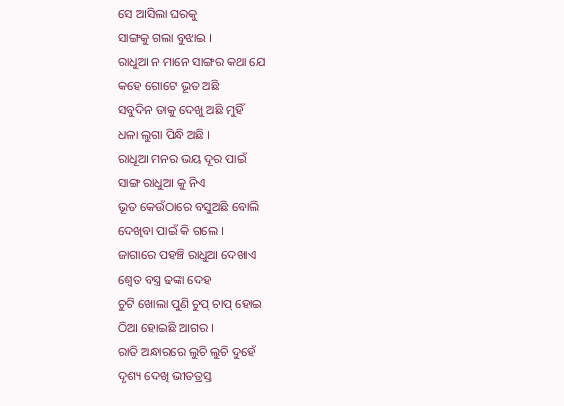ସେ ଆସିଲା ଘରକୁ
ସାଙ୍ଗକୁ ଗଲା ବୁଝାଇ ।
ରାଧୁଆ ନ ମାନେ ସାଙ୍ଗର କଥା ଯେ
କହେ ଗୋଟେ ଭୂତ ଅଛି
ସବୁଦିନ ତାକୁ ଦେଖୁ ଅଛି ମୁହିଁ
ଧଳା ଲୁଗା ପିନ୍ଧି ଅଛି ।
ରାଧୂଆ ମନର ଭୟ ଦୂର ପାଇଁ
ସାଙ୍ଗ ରାଧୁଆ କୁ ନିଏ
ଭୂତ କେଉଁଠାରେ ବସୁଅଛି ବୋଲି
ଦେଖିବା ପାଇଁ କି ଗଲେ ।
ଜାଗାରେ ପହଞ୍ଚି ରାଧୁଆ ଦେଖାଏ
ଶ୍ଵେତ ବସ୍ତ୍ର ଢଙ୍କା ଦେହ
ଚୁଟି ଖୋଲା ପୁଣି ଚୁପ୍ ଚାପ୍ ହୋଇ
ଠିଆ ହୋଇଛି ଆଗର ।
ରାତି ଅନ୍ଧାରରେ ଲୁଚି ଲୁଚି ଦୁହେଁ
ଦୃଶ୍ୟ ଦେଖି ଭୀତତ୍ରସ୍ତ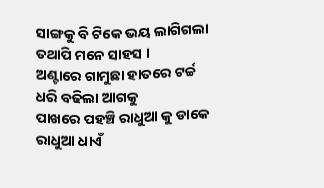ସାଙ୍ଗକୁ ବି ଟିକେ ଭୟ ଲାଗିଗଲା
ତଥାପି ମନେ ସାହସ ।
ଅଣ୍ଟାରେ ଗାମୁଛା ହାତରେ ଟର୍ଚ୍ଚ
ଧରି ବଢିଲା ଆଗକୁ
ପାଖରେ ପହଞ୍ଚି ରାଧୁଆ କୁ ଡାକେ
ରାଧୁଆ ଧାଏଁ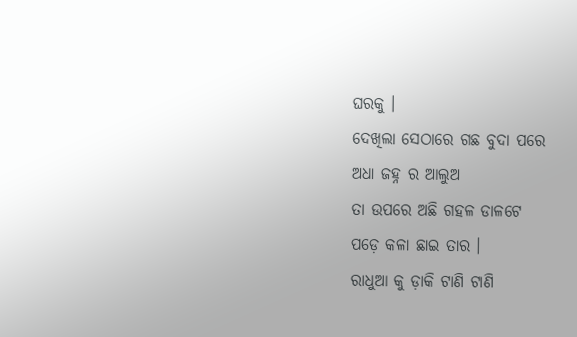ଘରକୁ ।
ଦେଖିଲା ସେଠାରେ ଗଛ ବୁଦା ପରେ
ଅଧା ଜହ୍ନ ର ଆଲୁଅ
ତା ଉପରେ ଅଛି ଗହଳ ଡାଳଟେ
ପଡ଼େ କଳା ଛାଇ ତାର ।
ରାଧୁଆ କୁ ଡ଼ାକି ଟାଣି ଟାଣି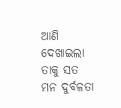ଆଣି
ଦେଖାଇଲା ତାକୁ ସତ
ମନ ଦୁର୍ବଳତା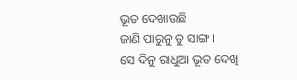ଭୂତ ଦେଖାଉଛି
ଜାଣି ପାରୁନୁ ତୁ ସାଙ୍ଗ ।
ସେ ଦିନୁ ରାଧୁଆ ଭୂତ ଦେଖି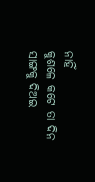ନାହିଁ
କୁଶଳେ କଟେ ତା ଦିନ
ସାଙ୍ଗକୁ ଦିଅଇ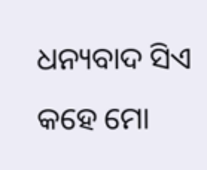ଧନ୍ୟବାଦ ସିଏ
କହେ ମୋ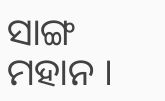ସାଙ୍ଗ ମହାନ ।